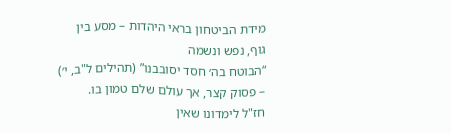מידת הביטחון בראי היהדות – מסע בין גוף, נפש ונשמה
“הבוטח בה׳ חסד יסובבנו” (תהילים ל"ב, י׳) – פסוק קצר, אך עולם שלם טמון בו.
חז"ל לימדונו שאין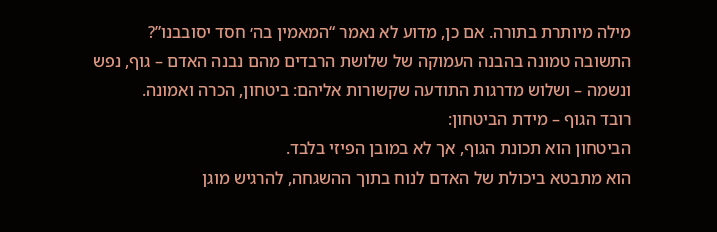מילה מיותרת בתורה. אם כן, מדוע לא נאמר “המאמין בה׳ חסד יסובבנו”?
התשובה טמונה בהבנה העמוקה של שלושת הרבדים מהם נבנה האדם – גוף, נפש ונשמה – ושלוש מדרגות התודעה שקשורות אליהם: ביטחון, הכרה ואמונה.
רובד הגוף – מידת הביטחון:
הביטחון הוא תכונת הגוף, אך לא במובן הפיזי בלבד.
הוא מתבטא ביכולת של האדם לנוח בתוך ההשגחה, להרגיש מוגן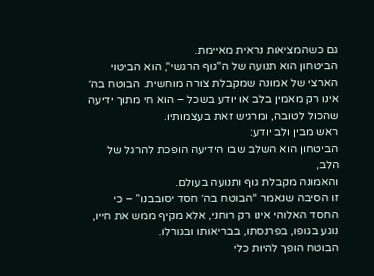גם כשהמציאות נראית מאיימת.
הביטחון הוא תנועה של ה"גוף הרגשי", הוא הביטוי הארצי של אמונה שמקבלת צורה מוחשית. הבוטח בה׳ אינו רק מאמין בלב או יודע בשכל – הוא חי מתוך ידיעה שהכול לטובה, ומרגיש זאת בעצמותיו.
ראש מבין ולב יודע:
הביטחון הוא השלב שבו הידיעה הופכת להרגל של הלב,
והאמונה מקבלת גוף ותנועה בעולם.
זו הסיבה שנאמר “הבוטח בה׳ חסד יסובבנו” – כי החסד האלוהי אינו רק רוחני, אלא מקיף ממש את חייו, נוגע בגופו, בפרנסתו, בבריאותו ובגורלו.
הבוטח הופך להיות כלי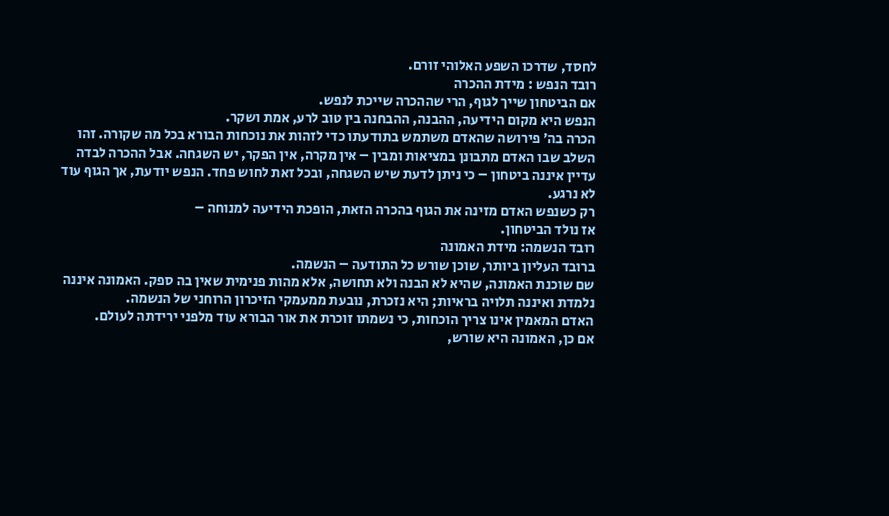לחסד, שדרכו השפע האלוהי זורם.
רובד הנפש : מידת ההכרה
אם הביטחון שייך לגוף, הרי שההכרה שייכת לנפש.
הנפש היא מקום הידיעה, ההבנה, ההבחנה בין טוב לרע, אמת ושקר.
הכרה בה׳ פירושה שהאדם משתמש בתודעתו כדי לזהות את נוכחות הבורא בכל מה שקורה. זהו השלב שבו האדם מתבונן במציאות ומבין – אין מקרה, אין הפקר, יש השגחה. אבל ההכרה לבדה עדיין איננה ביטחון – כי ניתן לדעת שיש השגחה, ובכל זאת לחוש פחד. הנפש יודעת, אך הגוף עוד לא נרגע.
רק כשנפש האדם מזינה את הגוף בהכרה הזאת, הופכת הידיעה למנוחה –
אז נולד הביטחון.
רובד הנשמה: מידת האמונה
ברובד העליון ביותר, שוכן שורש כל התודעה – הנשמה.
שם שוכנת האמונה, שהיא לא הבנה ולא תחושה, אלא מהות פנימית שאין בה ספק. האמונה איננה נלמדת ואיננה תלויה בראיות; היא נזכרת, נובעת ממעמקי הזיכרון הרוחני של הנשמה.
האדם המאמין אינו צריך הוכחות, כי נשמתו זוכרת את אור הבורא עוד מלפני ירידתה לעולם.
אם כן, האמונה היא שורש,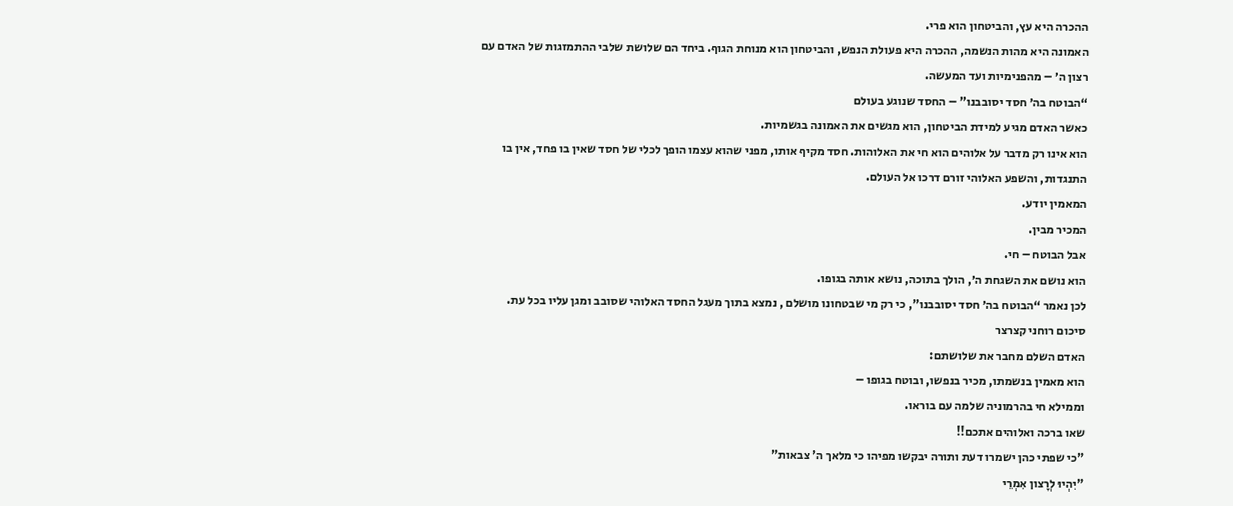ההכרה היא עץ, והביטחון הוא פרי.
האמונה היא מהות הנשמה, ההכרה היא פעולת הנפש, והביטחון הוא מנוחת הגוף. ביחד הם שלושת שלבי ההתמזגות של האדם עם רצון ה׳ – מהפנימיות ועד המעשה.
“הבוטח בה׳ חסד יסובבנו” – החסד שנוגע בעולם
כאשר האדם מגיע למידת הביטחון, הוא מגשים את האמונה בגשמיות.
הוא אינו רק מדבר על אלוהים הוא חי את האלוהות. חסד מקיף אותו, מפני שהוא עצמו הופך לכלי של חסד שאין בו פחד, אין בו התנגדות, והשפע האלוהי זורם דרכו אל העולם.
המאמין יודע.
המכיר מבין.
אבל הבוטח – חי.
הוא נושם את השגחת ה׳, הולך בתוכה, נושא אותה בגופו.
לכן נאמר “הבוטח בה׳ חסד יסובבנו”, כי רק מי שבטחונו מושלם , נמצא בתוך מעגל החסד האלוהי שסובב ומגן עליו בכל עת.
סיכום רוחני קצרצר
האדם השלם מחבר את שלושתם:
הוא מאמין בנשמתו, מכיר בנפשו, ובוטח בגופו –
וממילא חי בהרמוניה שלמה עם בוראו.
שאו ברכה ואלוהים אתכם!!
"כי שפתי כהן ישמרו דעת ותורה יבקשו מפיהו כי מלאך ה' צבאות"
"יִהְיוּ לְרָצון אִמְרֵי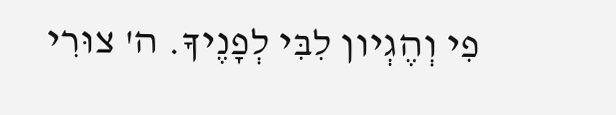פִי וְהֶגְיון לִבִּי לְפָנֶיךָ. ה' צוּרִי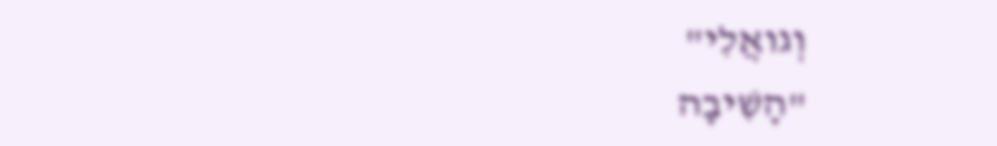וְגואֲלִי"
"הָשִׁיבָה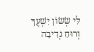לִּי שְׂשׂוֹן יִשְׁעֶךָ וְרוּחַ נְדִיבָה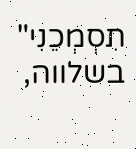תִסְמְכֵנִי"
בשלווה,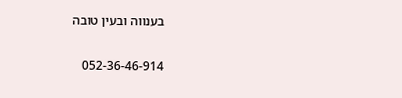בענווה ובעין טובה

052-36-46-914